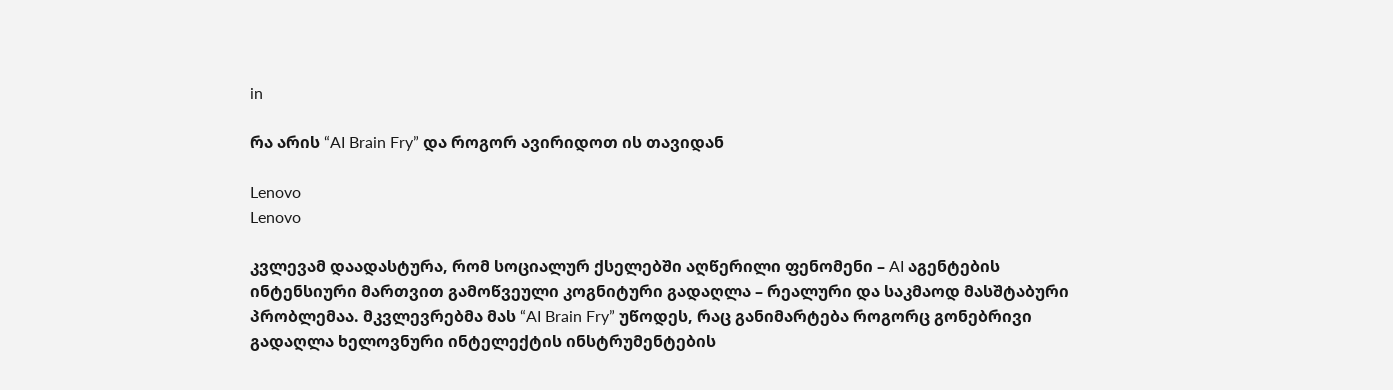in

რა არის “AI Brain Fry” და როგორ ავირიდოთ ის თავიდან

Lenovo
Lenovo

კვლევამ დაადასტურა, რომ სოციალურ ქსელებში აღწერილი ფენომენი – AI აგენტების ინტენსიური მართვით გამოწვეული კოგნიტური გადაღლა – რეალური და საკმაოდ მასშტაბური პრობლემაა. მკვლევრებმა მას “AI Brain Fry” უწოდეს, რაც განიმარტება როგორც გონებრივი გადაღლა ხელოვნური ინტელექტის ინსტრუმენტების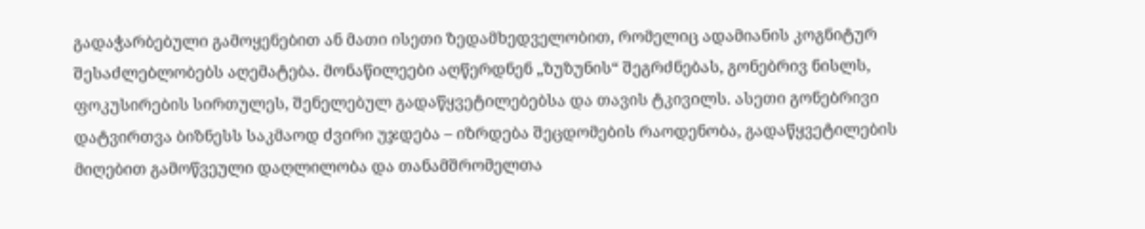გადაჭარბებული გამოყენებით ან მათი ისეთი ზედამხედველობით, რომელიც ადამიანის კოგნიტურ შესაძლებლობებს აღემატება. მონაწილეები აღწერდნენ „ზუზუნის“ შეგრძნებას, გონებრივ ნისლს, ფოკუსირების სირთულეს, შენელებულ გადაწყვეტილებებსა და თავის ტკივილს. ასეთი გონებრივი დატვირთვა ბიზნესს საკმაოდ ძვირი უჯდება – იზრდება შეცდომების რაოდენობა, გადაწყვეტილების მიღებით გამოწვეული დაღლილობა და თანამშრომელთა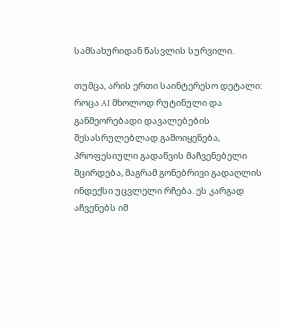სამსახურიდან წასვლის სურვილი.

თუმცა, არის ერთი საინტერესო დეტალი: როცა AI მხოლოდ რუტინული და განმეორებადი დავალებების შესასრულებლად გამოიყენება, პროფესიული გადაწვის მაჩვენებელი მცირდება, მაგრამ გონებრივი გადაღლის ინდექსი უცვლელი რჩება. ეს კარგად აჩვენებს იმ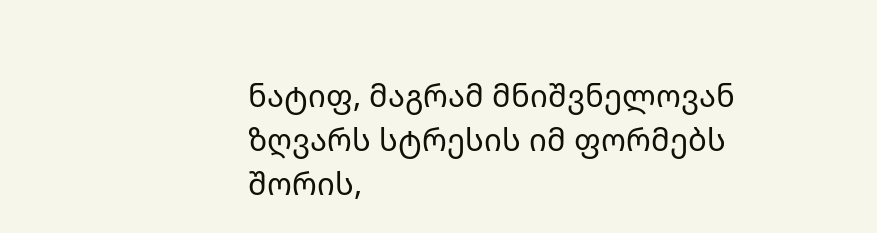ნატიფ, მაგრამ მნიშვნელოვან ზღვარს სტრესის იმ ფორმებს შორის,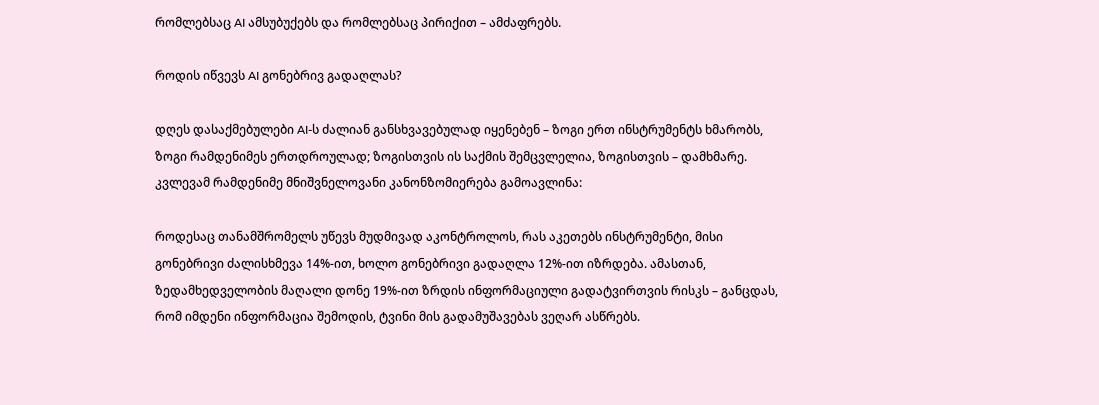რომლებსაც AI ამსუბუქებს და რომლებსაც პირიქით – ამძაფრებს.

როდის იწვევს AI გონებრივ გადაღლას?

დღეს დასაქმებულები AI-ს ძალიან განსხვავებულად იყენებენ – ზოგი ერთ ინსტრუმენტს ხმარობს, ზოგი რამდენიმეს ერთდროულად; ზოგისთვის ის საქმის შემცვლელია, ზოგისთვის – დამხმარე. კვლევამ რამდენიმე მნიშვნელოვანი კანონზომიერება გამოავლინა:

როდესაც თანამშრომელს უწევს მუდმივად აკონტროლოს, რას აკეთებს ინსტრუმენტი, მისი გონებრივი ძალისხმევა 14%-ით, ხოლო გონებრივი გადაღლა 12%-ით იზრდება. ამასთან, ზედამხედველობის მაღალი დონე 19%-ით ზრდის ინფორმაციული გადატვირთვის რისკს – განცდას, რომ იმდენი ინფორმაცია შემოდის, ტვინი მის გადამუშავებას ვეღარ ასწრებს.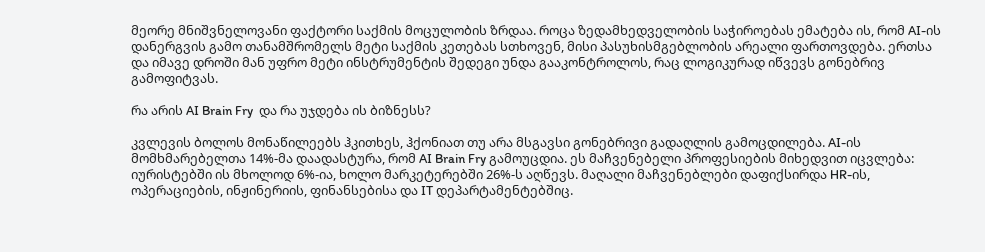მეორე მნიშვნელოვანი ფაქტორი საქმის მოცულობის ზრდაა. როცა ზედამხედველობის საჭიროებას ემატება ის, რომ AI-ის დანერგვის გამო თანამშრომელს მეტი საქმის კეთებას სთხოვენ, მისი პასუხისმგებლობის არეალი ფართოვდება. ერთსა და იმავე დროში მან უფრო მეტი ინსტრუმენტის შედეგი უნდა გააკონტროლოს, რაც ლოგიკურად იწვევს გონებრივ გამოფიტვას.

რა არის AI Brain Fry  და რა უჯდება ის ბიზნესს?

კვლევის ბოლოს მონაწილეებს ჰკითხეს, ჰქონიათ თუ არა მსგავსი გონებრივი გადაღლის გამოცდილება. AI-ის მომხმარებელთა 14%-მა დაადასტურა, რომ AI Brain Fry გამოუცდია. ეს მაჩვენებელი პროფესიების მიხედვით იცვლება: იურისტებში ის მხოლოდ 6%-ია, ხოლო მარკეტერებში 26%-ს აღწევს. მაღალი მაჩვენებლები დაფიქსირდა HR-ის, ოპერაციების, ინჟინერიის, ფინანსებისა და IT დეპარტამენტებშიც.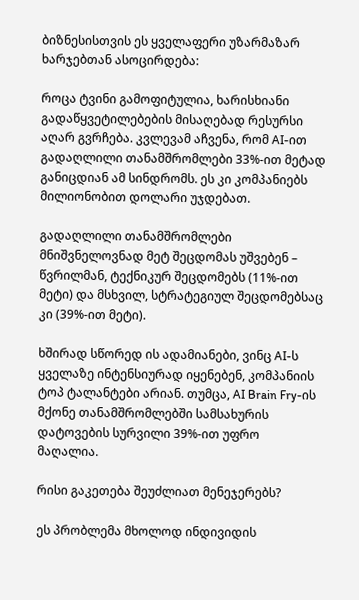ბიზნესისთვის ეს ყველაფერი უზარმაზარ ხარჯებთან ასოცირდება:

როცა ტვინი გამოფიტულია, ხარისხიანი გადაწყვეტილებების მისაღებად რესურსი აღარ გვრჩება. კვლევამ აჩვენა, რომ AI-ით გადაღლილი თანამშრომლები 33%-ით მეტად განიცდიან ამ სინდრომს. ეს კი კომპანიებს მილიონობით დოლარი უჯდებათ.

გადაღლილი თანამშრომლები მნიშვნელოვნად მეტ შეცდომას უშვებენ – წვრილმან, ტექნიკურ შეცდომებს (11%-ით მეტი) და მსხვილ, სტრატეგიულ შეცდომებსაც კი (39%-ით მეტი).

ხშირად სწორედ ის ადამიანები, ვინც AI-ს ყველაზე ინტენსიურად იყენებენ, კომპანიის ტოპ ტალანტები არიან. თუმცა, AI Brain Fry-ის მქონე თანამშრომლებში სამსახურის დატოვების სურვილი 39%-ით უფრო მაღალია.

რისი გაკეთება შეუძლიათ მენეჯერებს?

ეს პრობლემა მხოლოდ ინდივიდის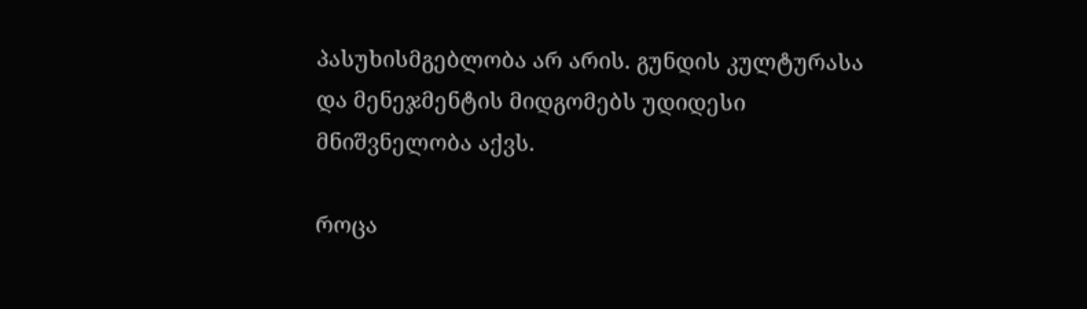პასუხისმგებლობა არ არის. გუნდის კულტურასა და მენეჯმენტის მიდგომებს უდიდესი მნიშვნელობა აქვს.

როცა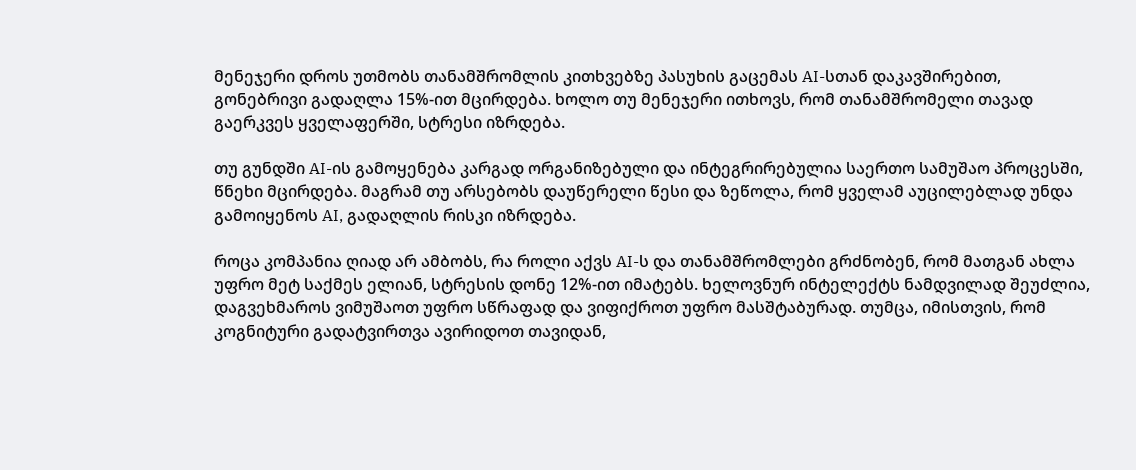მენეჯერი დროს უთმობს თანამშრომლის კითხვებზე პასუხის გაცემას AI-სთან დაკავშირებით, გონებრივი გადაღლა 15%-ით მცირდება. ხოლო თუ მენეჯერი ითხოვს, რომ თანამშრომელი თავად გაერკვეს ყველაფერში, სტრესი იზრდება.

თუ გუნდში AI-ის გამოყენება კარგად ორგანიზებული და ინტეგრირებულია საერთო სამუშაო პროცესში, წნეხი მცირდება. მაგრამ თუ არსებობს დაუწერელი წესი და ზეწოლა, რომ ყველამ აუცილებლად უნდა გამოიყენოს AI, გადაღლის რისკი იზრდება.

როცა კომპანია ღიად არ ამბობს, რა როლი აქვს AI-ს და თანამშრომლები გრძნობენ, რომ მათგან ახლა უფრო მეტ საქმეს ელიან, სტრესის დონე 12%-ით იმატებს. ხელოვნურ ინტელექტს ნამდვილად შეუძლია, დაგვეხმაროს ვიმუშაოთ უფრო სწრაფად და ვიფიქროთ უფრო მასშტაბურად. თუმცა, იმისთვის, რომ კოგნიტური გადატვირთვა ავირიდოთ თავიდან,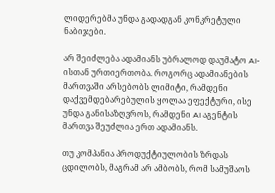ლიდერებმა უნდა გადადგან კონკრეტული ნაბიჯები.

არ შეიძლება ადამიანს უბრალოდ დაუმატო AI-ისთან ურთიერთობა. როგორც ადამიანების მართვაში არსებობს ლიმიტი, რამდენი დაქვემდებარებულის ყოლაა ეფექტური, ისე უნდა განისაზღვროს, რამდენი AI აგენტის მართვა შეუძლია ერთ ადამიანს.

თუ კომპანია პროდუქტიულობის ზრდას ცდილობს, მაგრამ არ ამბობს, რომ სამუშაოს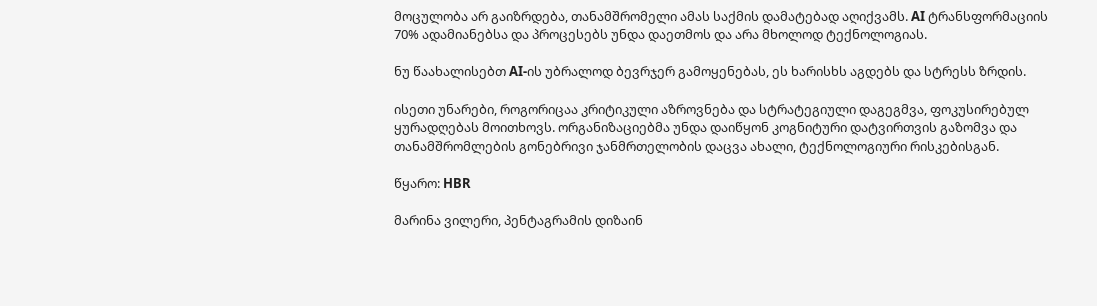მოცულობა არ გაიზრდება, თანამშრომელი ამას საქმის დამატებად აღიქვამს. AI ტრანსფორმაციის 70% ადამიანებსა და პროცესებს უნდა დაეთმოს და არა მხოლოდ ტექნოლოგიას.

ნუ წაახალისებთ AI-ის უბრალოდ ბევრჯერ გამოყენებას, ეს ხარისხს აგდებს და სტრესს ზრდის.

ისეთი უნარები, როგორიცაა კრიტიკული აზროვნება და სტრატეგიული დაგეგმვა, ფოკუსირებულ ყურადღებას მოითხოვს. ორგანიზაციებმა უნდა დაიწყონ კოგნიტური დატვირთვის გაზომვა და თანამშრომლების გონებრივი ჯანმრთელობის დაცვა ახალი, ტექნოლოგიური რისკებისგან.

წყარო: HBR

მარინა ვილერი, პენტაგრამის დიზაინ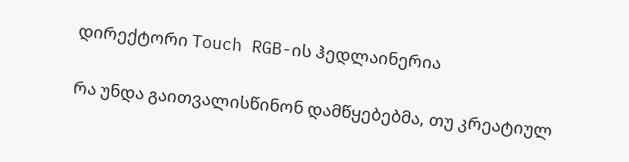დირექტორი Touch RGB-ის ჰედლაინერია

რა უნდა გაითვალისწინონ დამწყებებმა, თუ კრეატიულ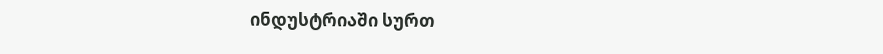ინდუსტრიაში სურთ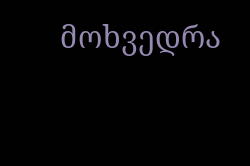მოხვედრა